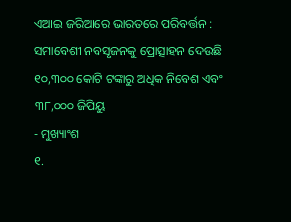ଏଆଇ ଜରିଆରେ ଭାରତରେ ପରିବର୍ତ୍ତନ : ସମାବେଶୀ ନବସୃଜନକୁ ପ୍ରୋତ୍ସାହନ ଦେଉଛି ୧୦,୩୦୦ କୋଟି ଟଙ୍କାରୁ ଅଧିକ ନିବେଶ ଏବଂ ୩୮,୦୦୦ ଜିପିୟୁ
- ମୁଖ୍ୟାଂଶ
୧.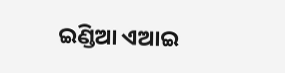ଇଣ୍ଡିଆ ଏଆଇ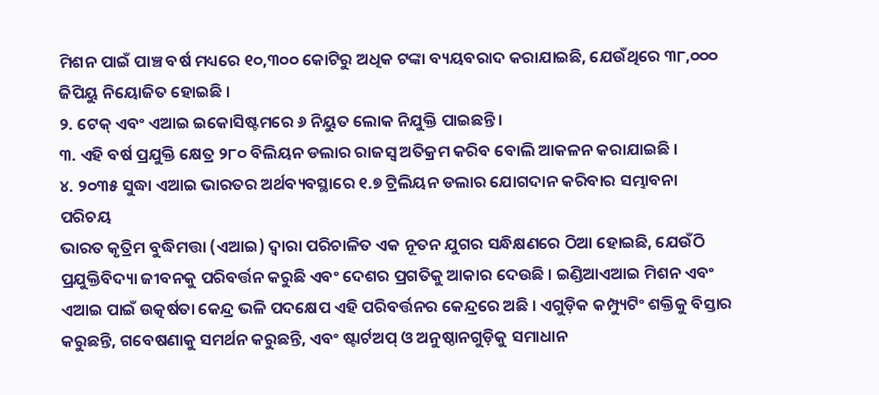ମିଶନ ପାଇଁ ପାଞ୍ଚ ବର୍ଷ ମଧ୍ୟରେ ୧୦,୩୦୦ କୋଟିରୁ ଅଧିକ ଟଙ୍କା ବ୍ୟୟବରାଦ କରାଯାଇଛି, ଯେଉଁଥିରେ ୩୮,୦୦୦ ଜିପିୟୁ ନିୟୋଜିତ ହୋଇଛି ।
୨. ଟେକ୍ ଏବଂ ଏଆଇ ଇକୋସିଷ୍ଟମରେ ୬ ନିୟୁତ ଲୋକ ନିଯୁକ୍ତି ପାଇଛନ୍ତି।
୩. ଏହି ବର୍ଷ ପ୍ରଯୁକ୍ତି କ୍ଷେତ୍ର ୨୮୦ ବିଲିୟନ ଡଲାର ରାଜସ୍ୱ ଅତିକ୍ରମ କରିବ ବୋଲି ଆକଳନ କରାଯାଇଛି ।
୪. ୨୦୩୫ ସୁଦ୍ଧା ଏଆଇ ଭାରତର ଅର୍ଥବ୍ୟବସ୍ଥାରେ ୧.୭ ଟ୍ରିଲିୟନ ଡଲାର ଯୋଗଦାନ କରିବାର ସମ୍ଭାବନା
ପରିଚୟ
ଭାରତ କୃତ୍ରିମ ବୁଦ୍ଧିମତ୍ତା (ଏଆଇ) ଦ୍ୱାରା ପରିଚାଳିତ ଏକ ନୂତନ ଯୁଗର ସନ୍ଧିକ୍ଷଣରେ ଠିଆ ହୋଇଛି, ଯେଉଁଠି ପ୍ରଯୁକ୍ତିବିଦ୍ୟା ଜୀବନକୁ ପରିବର୍ତ୍ତନ କରୁଛି ଏବଂ ଦେଶର ପ୍ରଗତିକୁ ଆକାର ଦେଉଛି । ଇଣ୍ଡିଆଏଆଇ ମିଶନ ଏବଂ ଏଆଇ ପାଇଁ ଉତ୍କର୍ଷତା କେନ୍ଦ୍ର ଭଳି ପଦକ୍ଷେପ ଏହି ପରିବର୍ତ୍ତନର କେନ୍ଦ୍ରରେ ଅଛି । ଏଗୁଡ଼ିକ କମ୍ପ୍ୟୁଟିଂ ଶକ୍ତିକୁ ବିସ୍ତାର କରୁଛନ୍ତି, ଗବେଷଣାକୁ ସମର୍ଥନ କରୁଛନ୍ତି, ଏବଂ ଷ୍ଟାର୍ଟଅପ୍ ଓ ଅନୁଷ୍ଠାନଗୁଡ଼ିକୁ ସମାଧାନ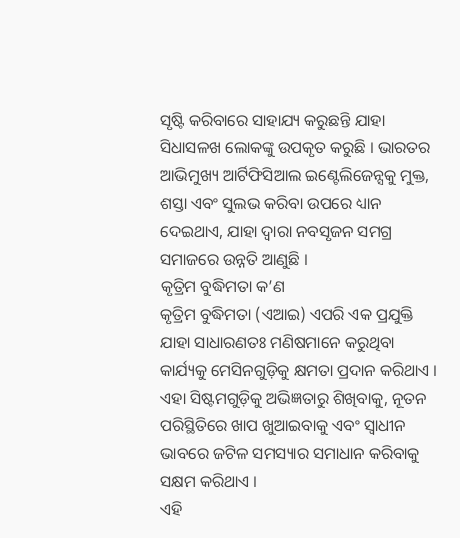ସୃଷ୍ଟି କରିବାରେ ସାହାଯ୍ୟ କରୁଛନ୍ତି ଯାହା ସିଧାସଳଖ ଲୋକଙ୍କୁ ଉପକୃତ କରୁଛି । ଭାରତର ଆଭିମୁଖ୍ୟ ଆର୍ଟିଫିସିଆଲ ଇଣ୍ଟେଲିଜେନ୍ସକୁ ମୁକ୍ତ, ଶସ୍ତା ଏବଂ ସୁଲଭ କରିବା ଉପରେ ଧ୍ୟାନ ଦେଇଥାଏ, ଯାହା ଦ୍ୱାରା ନବସୃଜନ ସମଗ୍ର ସମାଜରେ ଉନ୍ନତି ଆଣୁଛି ।
କୃତ୍ରିମ ବୁଦ୍ଧିମତା କ’ଣ
କୃତ୍ରିମ ବୁଦ୍ଧିମତା (ଏଆଇ) ଏପରି ଏକ ପ୍ରଯୁକ୍ତି ଯାହା ସାଧାରଣତଃ ମଣିଷମାନେ କରୁଥିବା କାର୍ଯ୍ୟକୁ ମେସିନଗୁଡ଼ିକୁ କ୍ଷମତା ପ୍ରଦାନ କରିଥାଏ । ଏହା ସିଷ୍ଟମଗୁଡ଼ିକୁ ଅଭିଜ୍ଞତାରୁ ଶିଖିବାକୁ, ନୂତନ ପରିସ୍ଥିତିରେ ଖାପ ଖୁଆଇବାକୁ ଏବଂ ସ୍ୱାଧୀନ ଭାବରେ ଜଟିଳ ସମସ୍ୟାର ସମାଧାନ କରିବାକୁ ସକ୍ଷମ କରିଥାଏ ।
ଏହି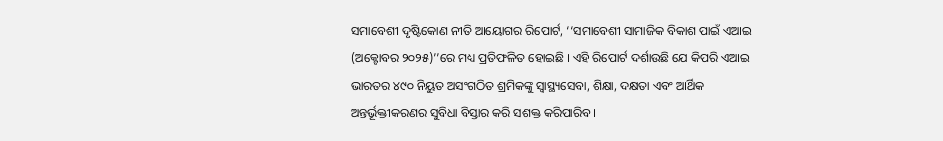ସମାବେଶୀ ଦୃଷ୍ଟିକୋଣ ନୀତି ଆୟୋଗର ରିପୋର୍ଟ, ‘‘ସମାବେଶୀ ସାମାଜିକ ବିକାଶ ପାଇଁ ଏଆଇ (ଅକ୍ଟୋବର ୨୦୨୫)’’ରେ ମଧ୍ୟ ପ୍ରତିଫଳିତ ହୋଇଛି । ଏହି ରିପୋର୍ଟ ଦର୍ଶାଉଛି ଯେ କିପରି ଏଆଇ ଭାରତର ୪୯୦ ନିୟୁତ ଅସଂଗଠିତ ଶ୍ରମିକଙ୍କୁ ସ୍ୱାସ୍ଥ୍ୟସେବା, ଶିକ୍ଷା, ଦକ୍ଷତା ଏବଂ ଆର୍ଥିକ ଅନ୍ତର୍ଭୂକ୍ତୀକରଣର ସୁବିଧା ବିସ୍ତାର କରି ସଶକ୍ତ କରିପାରିବ ।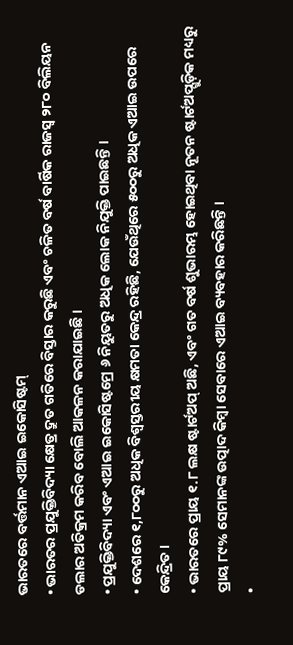ଭାରତରେ ବର୍ତ୍ତମାନ ଏଆଇ ଇକୋସିଷ୍ଟମ୍
• ଭାରତର ପ୍ରଯୁକ୍ତିବିଦ୍ୟା କ୍ଷେତ୍ର ଦ୍ରୁତ ଗତିରେ ବିସ୍ତାର କରୁଛି ଏବଂ ଚଳିତ ବର୍ଷ ବାର୍ଷିକ ରାଜସ୍ୱ ୨୮୦ ବିଲିୟନ ଡଲାର ଅତିକ୍ରମ କରିବ ବୋଲି ଆକଳନ କରାଯାଇଛି ।
• ପ୍ରଯୁକ୍ତିବିଦ୍ୟା ଏବଂ ଏଆଇ ଇକୋସିଷ୍ଟମ୍ରେ ୬ ନିୟୁତରୁ ଅଧିକ ଲୋକ ନିଯୁକ୍ତି ପାଇଛନ୍ତି ।
• ଦେଶରେ ୧,୮୦୦ରୁ ଅଧିକ ବିଶ୍ୱସ୍ତରୀୟ କ୍ଷମତା କେନ୍ଦ୍ର ରହିଛି, ଯେଉଁଥିରେ ୫୦୦ରୁ ଅଧିକ ଏଆଇ ଉପରେ କେନ୍ଦ୍ରିତ ।
• ଭାରତରେ ପ୍ରାୟ ୧.୮ ଲକ୍ଷ ଷ୍ଟାର୍ଟଅପ୍ ଅଛି, ଏବଂ ଗତ ବର୍ଷ ଶୁଭାରମ୍ଭ ହୋଇଥିବା ନୂତନ ଷ୍ଟାର୍ଟଅପ୍ଗୁଡ଼ିକ ମଧ୍ୟରୁ ପ୍ରାୟ ୮୯% ସେମାନଙ୍କ ଉତ୍ପାଦ କିମ୍ବା ସେବାରେ ଏଆଇ ବ୍ୟବହାର କରିଛନ୍ତି ।
•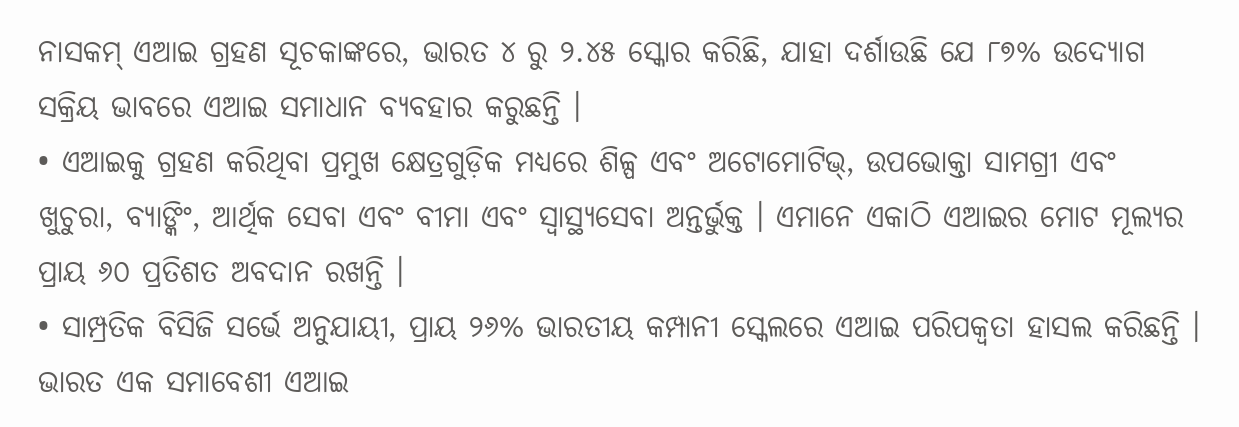ନାସକମ୍ ଏଆଇ ଗ୍ରହଣ ସୂଚକାଙ୍କରେ, ଭାରତ ୪ ରୁ ୨.୪୫ ସ୍କୋର କରିଛି, ଯାହା ଦର୍ଶାଉଛି ଯେ ୮୭% ଉଦ୍ୟୋଗ ସକ୍ରିୟ ଭାବରେ ଏଆଇ ସମାଧାନ ବ୍ୟବହାର କରୁଛନ୍ତି ।
• ଏଆଇକୁ ଗ୍ରହଣ କରିଥିବା ପ୍ରମୁଖ କ୍ଷେତ୍ରଗୁଡ଼ିକ ମଧ୍ୟରେ ଶିଳ୍ପ ଏବଂ ଅଟୋମୋଟିଭ୍, ଉପଭୋକ୍ତା ସାମଗ୍ରୀ ଏବଂ ଖୁଚୁରା, ବ୍ୟାଙ୍କିଂ, ଆର୍ଥିକ ସେବା ଏବଂ ବୀମା ଏବଂ ସ୍ୱାସ୍ଥ୍ୟସେବା ଅନ୍ତର୍ଭୁକ୍ତ । ଏମାନେ ଏକାଠି ଏଆଇର ମୋଟ ମୂଲ୍ୟର ପ୍ରାୟ ୬୦ ପ୍ରତିଶତ ଅବଦାନ ରଖନ୍ତି ।
• ସାମ୍ପ୍ରତିକ ବିସିଜି ସର୍ଭେ ଅନୁଯାୟୀ, ପ୍ରାୟ ୨୬% ଭାରତୀୟ କମ୍ପାନୀ ସ୍କେଲରେ ଏଆଇ ପରିପକ୍ୱତା ହାସଲ କରିଛନ୍ତି ।
ଭାରତ ଏକ ସମାବେଶୀ ଏଆଇ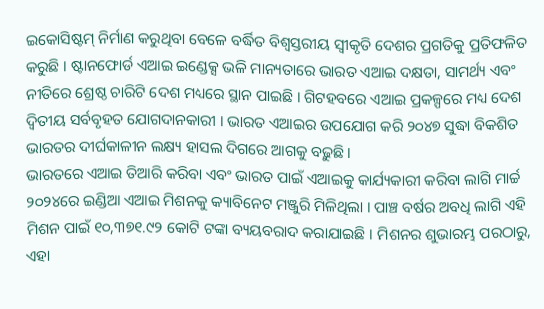ଇକୋସିଷ୍ଟମ୍ ନିର୍ମାଣ କରୁଥିବା ବେଳେ ବର୍ଦ୍ଧିତ ବିଶ୍ୱସ୍ତରୀୟ ସ୍ୱୀକୃତି ଦେଶର ପ୍ରଗତିକୁ ପ୍ରତିଫଳିତ କରୁଛି । ଷ୍ଟାନଫୋର୍ଡ ଏଆଇ ଇଣ୍ଡେକ୍ସ ଭଳି ମାନ୍ୟତାରେ ଭାରତ ଏଆଇ ଦକ୍ଷତା, ସାମର୍ଥ୍ୟ ଏବଂ ନୀତିରେ ଶ୍ରେଷ୍ଠ ଚାରିଟି ଦେଶ ମଧ୍ୟରେ ସ୍ଥାନ ପାଇଛି । ଗିଟହବରେ ଏଆଇ ପ୍ରକଳ୍ପରେ ମଧ୍ୟ ଦେଶ ଦ୍ୱିତୀୟ ସର୍ବବୃହତ ଯୋଗଦାନକାରୀ । ଭାରତ ଏଆଇର ଉପଯୋଗ କରି ୨୦୪୭ ସୁଦ୍ଧା ବିକଶିତ ଭାରତର ଦୀର୍ଘକାଳୀନ ଲକ୍ଷ୍ୟ ହାସଲ ଦିଗରେ ଆଗକୁ ବଢ଼ୁଛି ।
ଭାରତରେ ଏଆଇ ତିଆରି କରିବା ଏବଂ ଭାରତ ପାଇଁ ଏଆଇକୁ କାର୍ଯ୍ୟକାରୀ କରିବା ଲାଗି ମାର୍ଚ୍ଚ ୨୦୨୪ରେ ଇଣ୍ଡିଆ ଏଆଇ ମିଶନକୁ କ୍ୟାବିନେଟ ମଞ୍ଜୁରି ମିଳିଥିଲା । ପାଞ୍ଚ ବର୍ଷର ଅବଧି ଲାଗି ଏହି ମିଶନ ପାଇଁ ୧୦,୩୭୧.୯୨ କୋଟି ଟଙ୍କା ବ୍ୟୟବରାଦ କରାଯାଇଛି । ମିଶନର ଶୁଭାରମ୍ଭ ପରଠାରୁ, ଏହା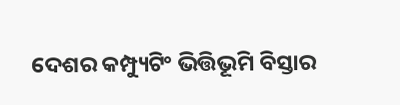ଦେଶର କମ୍ପ୍ୟୁଟିଂ ଭିତ୍ତିଭୂମି ବିସ୍ତାର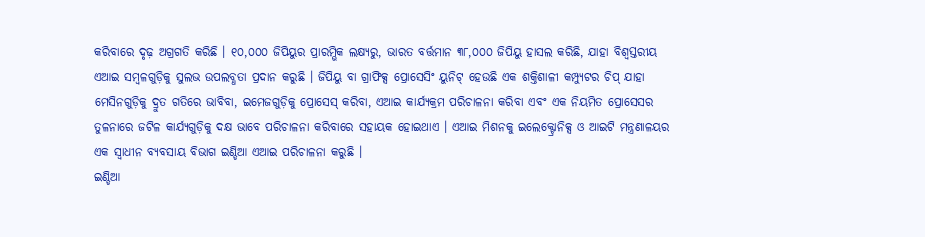କରିବାରେ ଦୃଢ଼ ଅଗ୍ରଗତି କରିଛି । ୧୦,୦୦୦ ଜିପିୟୁର ପ୍ରାରମ୍ଭିକ ଲକ୍ଷ୍ୟରୁ, ଭାରତ ବର୍ତ୍ତମାନ ୩୮,୦୦୦ ଜିପିୟୁ ହାସଲ କରିଛି, ଯାହା ବିଶ୍ୱସ୍ତରୀୟ ଏଆଇ ସମ୍ବଳଗୁଡ଼ିକୁ ସୁଲଭ ଉପଲବ୍ଧତା ପ୍ରଦାନ କରୁଛି । ଜିପିୟୁ ବା ଗ୍ରାଫିକ୍ସ ପ୍ରୋସେସିଂ ୟୁନିଟ୍ ହେଉଛି ଏକ ଶକ୍ତିଶାଳୀ କମ୍ପ୍ୟୁଟର ଚିପ୍ ଯାହା ମେସିନଗୁଡ଼ିକୁ ଦ୍ରୁତ ଗତିରେ ଭାବିବା, ଇମେଜଗୁଡ଼ିକୁ ପ୍ରୋସେସ୍ କରିବା, ଏଆଇ କାର୍ଯ୍ୟକ୍ରମ ପରିଚାଳନା କରିବା ଏବଂ ଏକ ନିୟମିତ ପ୍ରୋସେସର ତୁଳନାରେ ଜଟିଳ କାର୍ଯ୍ୟଗୁଡ଼ିକୁ ଦକ୍ଷ ଭାବେ ପରିଚାଳନା କରିବାରେ ସହାୟକ ହୋଇଥାଏ । ଏଆଇ ମିଶନକୁ ଇଲେକ୍ଟ୍ରୋନିକ୍ସ ଓ ଆଇଟି ମନ୍ତ୍ରଣାଳୟର ଏକ ସ୍ୱାଧୀନ ବ୍ୟବସାୟ ବିଭାଗ ଇଣ୍ଡିଆ ଏଆଇ ପରିଚାଳନା କରୁଛି ।
ଇଣ୍ଡିଆ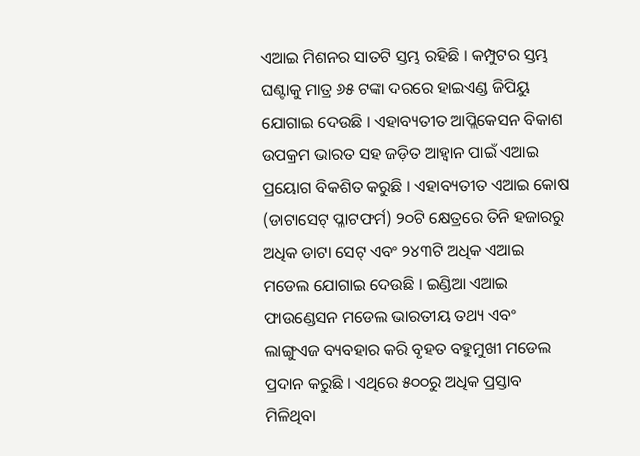ଏଆଇ ମିଶନର ସାତଟି ସ୍ତମ୍ଭ ରହିଛି । କମ୍ପୁଟର ସ୍ତମ୍ଭ ଘଣ୍ଟାକୁ ମାତ୍ର ୬୫ ଟଙ୍କା ଦରରେ ହାଇଏଣ୍ଡ ଜିପିୟୁ ଯୋଗାଇ ଦେଉଛି । ଏହାବ୍ୟତୀତ ଆପ୍ଲିକେସନ ବିକାଶ ଉପକ୍ରମ ଭାରତ ସହ ଜଡ଼ିତ ଆହ୍ୱାନ ପାଇଁ ଏଆଇ ପ୍ରୟୋଗ ବିକଶିତ କରୁଛି । ଏହାବ୍ୟତୀତ ଏଆଇ କୋଷ (ଡାଟାସେଟ୍ ପ୍ଳାଟଫର୍ମ) ୨୦ଟି କ୍ଷେତ୍ରରେ ତିନି ହଜାରରୁ ଅଧିକ ଡାଟା ସେଟ୍ ଏବଂ ୨୪୩ଟି ଅଧିକ ଏଆଇ ମଡେଲ ଯୋଗାଇ ଦେଉଛି । ଇଣ୍ଡିଆ ଏଆଇ ଫାଉଣ୍ଡେସନ ମଡେଲ ଭାରତୀୟ ତଥ୍ୟ ଏବଂ ଲାଙ୍ଗୁଏଜ ବ୍ୟବହାର କରି ବୃହତ ବହୁମୁଖୀ ମଡେଲ ପ୍ରଦାନ କରୁଛି । ଏଥିରେ ୫୦୦ରୁ ଅଧିକ ପ୍ରସ୍ତାବ ମିଳିଥିବା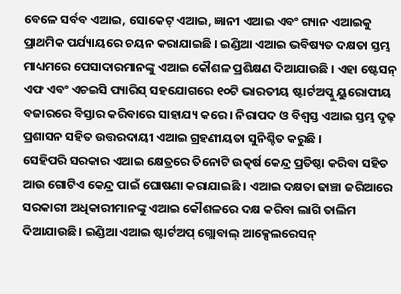ବେଳେ ସର୍ବବ ଏଆଇ, ସୋକେଟ୍ ଏଆଇ, ଜ୍ଞାନୀ ଏଆଇ ଏବଂ ଗ୍ୟାନ ଏଆଇକୁ ପ୍ରାଥମିକ ପର୍ଯ୍ୟାୟରେ ଚୟନ କରାଯାଇଛି । ଇଣ୍ଡିଆ ଏଆଇ ଭବିଷ୍ୟତ ଦକ୍ଷତା ସ୍ତମ୍ଭ ମାଧ୍ୟମରେ ପେସାଦାରମାନଙ୍କୁ ଏଆଇ କୌଶଳ ପ୍ରଶିକ୍ଷଣ ଦିଆଯାଉଛି । ଏହା ଷ୍ଟେସନ୍ ଏଫ ଏବଂ ଏଚଇସି ପ୍ୟାରିସ୍ ସହଯୋଗରେ ୧୦ଟି ଭାରତୀୟ ଷ୍ଟାର୍ଟଅପ୍କୁ ୟୁରୋପୀୟ ବଜାରରେ ବିସ୍ତାର କରିବାରେ ସାହାଯ୍ୟ କରେ । ନିରାପଦ ଓ ବିଶ୍ୱସ୍ତ ଏଆଇ ସ୍ତମ୍ଭ ଦୃଢ଼ ପ୍ରଶାସନ ସହିତ ଉତ୍ତରଦାୟୀ ଏଆଇ ଗ୍ରହଣୀୟତା ସୁନିଶ୍ଚିତ କରୁଛି ।
ସେହିପରି ସରକାର ଏଆଇ କ୍ଷେତ୍ରରେ ତିନୋଟି ଉତ୍କର୍ଷ କେନ୍ଦ୍ର ପ୍ରତିଷ୍ଠା କରିବା ସହିତ ଆଉ ଗୋଟିଏ କେନ୍ଦ୍ର ପାଇଁ ଘୋଷଣା କରାଯାଇଛି । ଏଆଇ ଦକ୍ଷତା ଢାଞ୍ଚା ଜରିଆରେ ସରକାରୀ ଅଧିକାରୀମାନଙ୍କୁ ଏଆଇ କୌଶଳରେ ଦକ୍ଷ କରିବା ଲାଗି ତାଲିମ ଦିଆଯାଉଛି। ଇଣ୍ଡିଆ ଏଆଇ ଷ୍ଟାର୍ଟଅପ୍ ଗ୍ଲୋବାଲ୍ ଆକ୍ସେଲରେସନ୍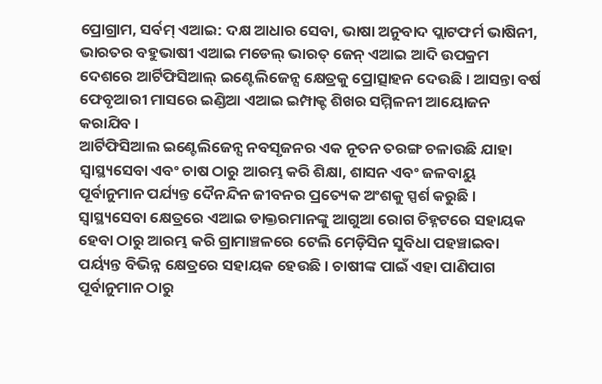ପ୍ରୋଗ୍ରାମ, ସର୍ବମ୍ ଏଆଇ: ଦକ୍ଷ ଆଧାର ସେବା, ଭାଷା ଅନୁବାଦ ପ୍ଲାଟଫର୍ମ ଭାଷିନୀ, ଭାରତର ବହୁଭାଷୀ ଏଆଇ ମଡେଲ୍ ଭାରତ୍ ଜେନ୍ ଏଆଇ ଆଦି ଉପକ୍ରମ ଦେଶରେ ଆର୍ଟିଫିସିଆଲ୍ ଇଣ୍ଟେଲିଜେନ୍ସ କ୍ଷେତ୍ରକୁ ପ୍ରୋତ୍ସାହନ ଦେଉଛି । ଆସନ୍ତା ବର୍ଷ ଫେବୃଆରୀ ମାସରେ ଇଣ୍ଡିଆ ଏଆଇ ଇମ୍ପାକ୍ଟ ଶିଖର ସମ୍ମିଳନୀ ଆୟୋଜନ କରାଯିବ ।
ଆର୍ଟିଫିସିଆଲ ଇଣ୍ଟେଲିଜେନ୍ସ ନବସୃଜନର ଏକ ନୂତନ ତରଙ୍ଗ ଚଳାଉଛି ଯାହା ସ୍ୱାସ୍ଥ୍ୟସେବା ଏବଂ ଚାଷ ଠାରୁ ଆରମ୍ଭ କରି ଶିକ୍ଷା, ଶାସନ ଏବଂ ଜଳବାୟୁ ପୂର୍ବାନୁମାନ ପର୍ଯ୍ୟନ୍ତ ଦୈନନ୍ଦିନ ଜୀବନର ପ୍ରତ୍ୟେକ ଅଂଶକୁ ସ୍ପର୍ଶ କରୁଛି । ସ୍ୱାସ୍ଥ୍ୟସେବା କ୍ଷେତ୍ରରେ ଏଆଇ ଡାକ୍ତରମାନଙ୍କୁ ଆଗୁଆ ରୋଗ ଚିହ୍ନଟରେ ସହାୟକ ହେବା ଠାରୁ ଆରମ୍ଭ କରି ଗ୍ରାମାଞ୍ଚଳରେ ଟେଲି ମେଡ଼ିସିନ ସୁବିଧା ପହଞ୍ଚାଇବା ପର୍ୟ୍ୟନ୍ତ ବିଭିନ୍ନ କ୍ଷେତ୍ରରେ ସହାୟକ ହେଉଛି । ଚାଷୀଙ୍କ ପାଇଁ ଏହା ପାଣିପାଗ ପୂର୍ବାନୁମାନ ଠାରୁ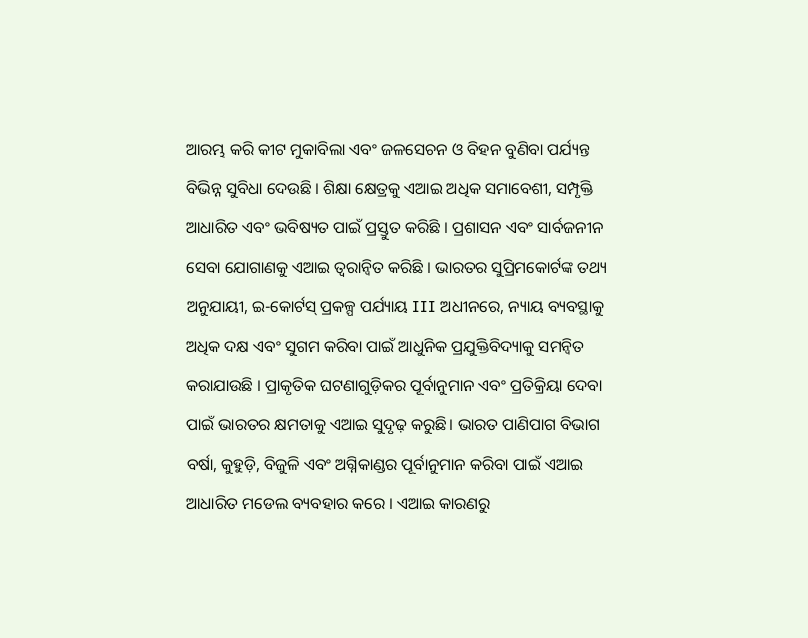ଆରମ୍ଭ କରି କୀଟ ମୁକାବିଲା ଏବଂ ଜଳସେଚନ ଓ ବିହନ ବୁଣିବା ପର୍ଯ୍ୟନ୍ତ ବିଭିନ୍ନ ସୁବିଧା ଦେଉଛି । ଶିକ୍ଷା କ୍ଷେତ୍ରକୁ ଏଆଇ ଅଧିକ ସମାବେଶୀ, ସମ୍ପୃକ୍ତି ଆଧାରିତ ଏବଂ ଭବିଷ୍ୟତ ପାଇଁ ପ୍ରସ୍ତୁତ କରିଛି । ପ୍ରଶାସନ ଏବଂ ସାର୍ବଜନୀନ ସେବା ଯୋଗାଣକୁ ଏଆଇ ତ୍ୱରାନ୍ୱିତ କରିଛି । ଭାରତର ସୁପ୍ରିମକୋର୍ଟଙ୍କ ତଥ୍ୟ ଅନୁଯାୟୀ, ଇ-କୋର୍ଟସ୍ ପ୍ରକଳ୍ପ ପର୍ଯ୍ୟାୟ III ଅଧୀନରେ, ନ୍ୟାୟ ବ୍ୟବସ୍ଥାକୁ ଅଧିକ ଦକ୍ଷ ଏବଂ ସୁଗମ କରିବା ପାଇଁ ଆଧୁନିକ ପ୍ରଯୁକ୍ତିବିଦ୍ୟାକୁ ସମନ୍ୱିତ କରାଯାଉଛି । ପ୍ରାକୃତିକ ଘଟଣାଗୁଡ଼ିକର ପୂର୍ବାନୁମାନ ଏବଂ ପ୍ରତିକ୍ରିୟା ଦେବା ପାଇଁ ଭାରତର କ୍ଷମତାକୁ ଏଆଇ ସୁଦୃଢ଼ କରୁଛି। ଭାରତ ପାଣିପାଗ ବିଭାଗ ବର୍ଷା, କୁହୁଡ଼ି, ବିଜୁଳି ଏବଂ ଅଗ୍ନିକାଣ୍ଡର ପୂର୍ବାନୁମାନ କରିବା ପାଇଁ ଏଆଇ ଆଧାରିତ ମଡେଲ ବ୍ୟବହାର କରେ । ଏଆଇ କାରଣରୁ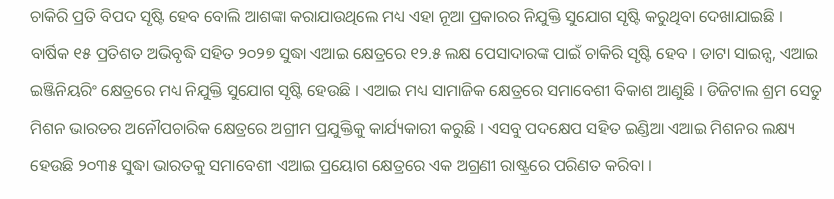ଚାକିରି ପ୍ରତି ବିପଦ ସୃଷ୍ଟି ହେବ ବୋଲି ଆଶଙ୍କା କରାଯାଉଥିଲେ ମଧ୍ୟ ଏହା ନୂଆ ପ୍ରକାରର ନିଯୁକ୍ତି ସୁଯୋଗ ସୃଷ୍ଟି କରୁଥିବା ଦେଖାଯାଇଛି । ବାର୍ଷିକ ୧୫ ପ୍ରତିଶତ ଅଭିବୃଦ୍ଧି ସହିତ ୨୦୨୭ ସୁଦ୍ଧା ଏଆଇ କ୍ଷେତ୍ରରେ ୧୨.୫ ଲକ୍ଷ ପେସାଦାରଙ୍କ ପାଇଁ ଚାକିରି ସୃଷ୍ଟି ହେବ । ଡାଟା ସାଇନ୍ସ, ଏଆଇ ଇଞ୍ଜିନିୟରିଂ କ୍ଷେତ୍ରରେ ମଧ୍ୟ ନିଯୁକ୍ତି ସୁଯୋଗ ସୃଷ୍ଟି ହେଉଛି । ଏଆଇ ମଧ୍ୟ ସାମାଜିକ କ୍ଷେତ୍ରରେ ସମାବେଶୀ ବିକାଶ ଆଣୁଛି । ଡିଜିଟାଲ ଶ୍ରମ ସେତୁ ମିଶନ ଭାରତର ଅନୌପଚାରିକ କ୍ଷେତ୍ରରେ ଅଗ୍ରୀମ ପ୍ରଯୁକ୍ତିକୁ କାର୍ଯ୍ୟକାରୀ କରୁଛି । ଏସବୁ ପଦକ୍ଷେପ ସହିତ ଇଣ୍ଡିଆ ଏଆଇ ମିଶନର ଲକ୍ଷ୍ୟ ହେଉଛି ୨୦୩୫ ସୁଦ୍ଧା ଭାରତକୁ ସମାବେଶୀ ଏଆଇ ପ୍ରୟୋଗ କ୍ଷେତ୍ରରେ ଏକ ଅଗ୍ରଣୀ ରାଷ୍ଟ୍ରରେ ପରିଣତ କରିବା ।